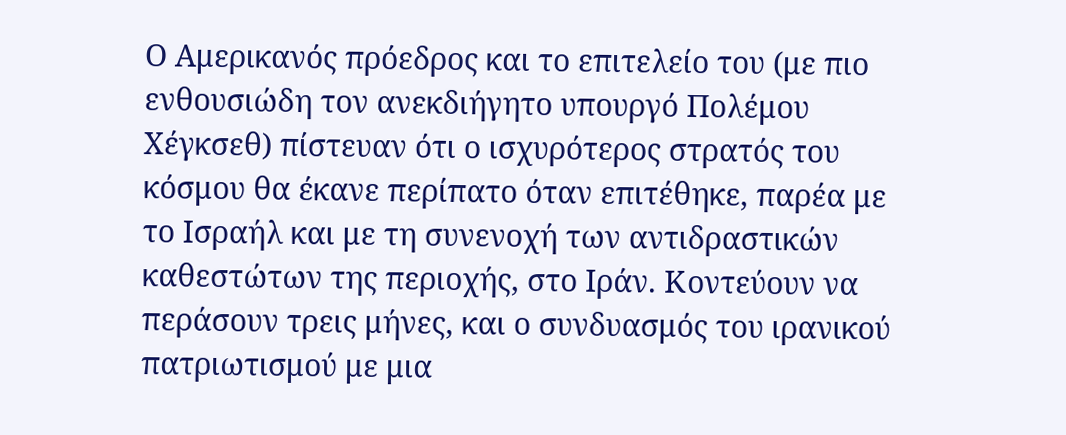Ο Αμερικανός πρόεδρος και το επιτελείο του (με πιο ενθουσιώδη τον ανεκδιήγητο υπουργό Πολέμου Χέγκσεθ) πίστευαν ότι ο ισχυρότερος στρατός του κόσμου θα έκανε περίπατο όταν επιτέθηκε, παρέα με το Ισραήλ και με τη συνενοχή των αντιδραστικών καθεστώτων της περιοχής, στο Ιράν. Κοντεύουν να περάσουν τρεις μήνες, και ο συνδυασμός του ιρανικού πατριωτισμού με μια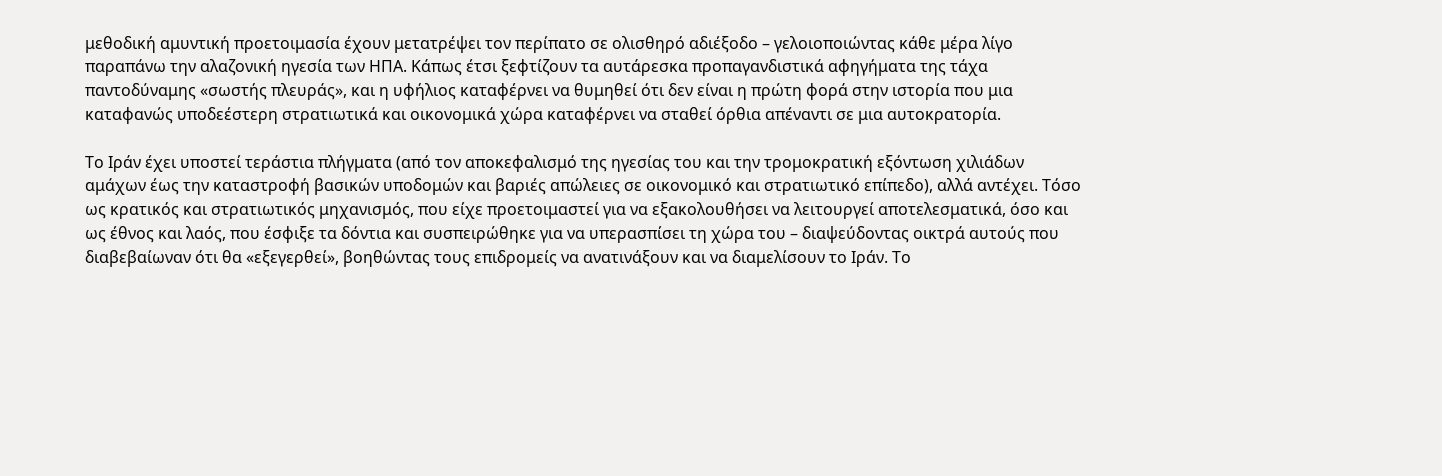μεθοδική αμυντική προετοιμασία έχουν μετατρέψει τον περίπατο σε ολισθηρό αδιέξοδο – γελοιοποιώντας κάθε μέρα λίγο παραπάνω την αλαζονική ηγεσία των ΗΠΑ. Κάπως έτσι ξεφτίζουν τα αυτάρεσκα προπαγανδιστικά αφηγήματα της τάχα παντοδύναμης «σωστής πλευράς», και η υφήλιος καταφέρνει να θυμηθεί ότι δεν είναι η πρώτη φορά στην ιστορία που μια καταφανώς υποδεέστερη στρατιωτικά και οικονομικά χώρα καταφέρνει να σταθεί όρθια απέναντι σε μια αυτοκρατορία.

Το Ιράν έχει υποστεί τεράστια πλήγματα (από τον αποκεφαλισμό της ηγεσίας του και την τρομοκρατική εξόντωση χιλιάδων αμάχων έως την καταστροφή βασικών υποδομών και βαριές απώλειες σε οικονομικό και στρατιωτικό επίπεδο), αλλά αντέχει. Τόσο ως κρατικός και στρατιωτικός μηχανισμός, που είχε προετοιμαστεί για να εξακολουθήσει να λειτουργεί αποτελεσματικά, όσο και ως έθνος και λαός, που έσφιξε τα δόντια και συσπειρώθηκε για να υπερασπίσει τη χώρα του – διαψεύδοντας οικτρά αυτούς που διαβεβαίωναν ότι θα «εξεγερθεί», βοηθώντας τους επιδρομείς να ανατινάξουν και να διαμελίσουν το Ιράν. Το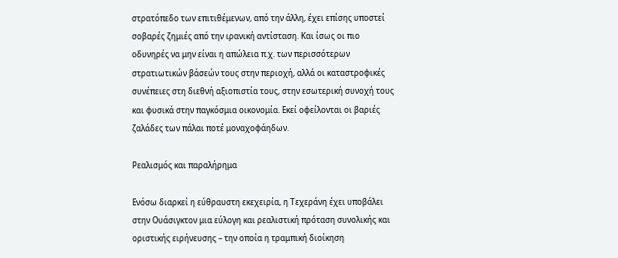στρατόπεδο των επιτιθέμενων, από την άλλη, έχει επίσης υποστεί σοβαρές ζημιές από την ιρανική αντίσταση. Και ίσως οι πιο οδυνηρές να μην είναι η απώλεια π.χ. των περισσότερων στρατιωτικών βάσεών τους στην περιοχή, αλλά οι καταστροφικές συνέπειες στη διεθνή αξιοπιστία τους, στην εσωτερική συνοχή τους και φυσικά στην παγκόσμια οικονομία. Εκεί οφείλονται οι βαριές ζαλάδες των πάλαι ποτέ μοναχοφάηδων.

Ρεαλισμός και παραλήρημα

Ενόσω διαρκεί η εύθραυστη εκεχειρία, η Τεχεράνη έχει υποβάλει στην Ουάσιγκτον μια εύλογη και ρεαλιστική πρόταση συνολικής και οριστικής ειρήνευσης – την οποία η τραμπική διοίκηση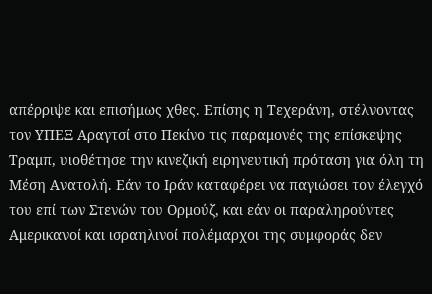απέρριψε και επισήμως χθες. Επίσης η Τεχεράνη, στέλνοντας τον ΥΠΕΞ Αραγτσί στο Πεκίνο τις παραμονές της επίσκεψης Τραμπ, υιοθέτησε την κινεζική ειρηνευτική πρόταση για όλη τη Μέση Ανατολή. Εάν το Ιράν καταφέρει να παγιώσει τον έλεγχό του επί των Στενών του Ορμούζ, και εάν οι παραληρούντες Αμερικανοί και ισραηλινοί πολέμαρχοι της συμφοράς δεν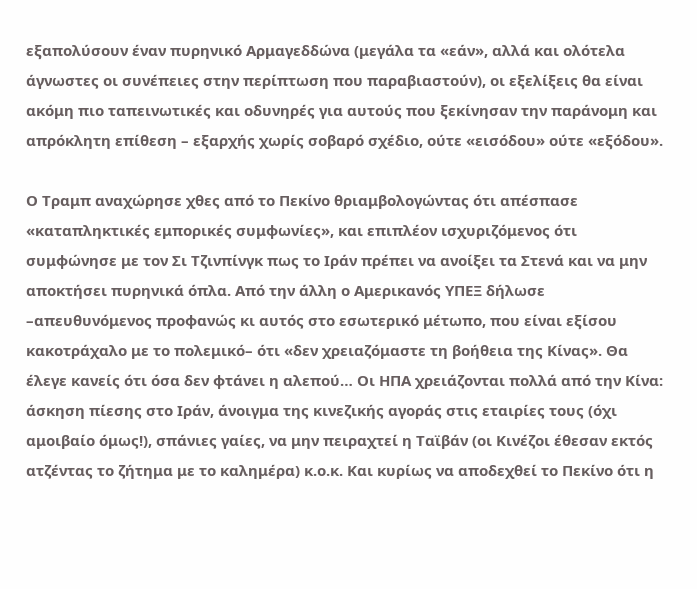εξαπολύσουν έναν πυρηνικό Αρμαγεδδώνα (μεγάλα τα «εάν», αλλά και ολότελα άγνωστες οι συνέπειες στην περίπτωση που παραβιαστούν), οι εξελίξεις θα είναι ακόμη πιο ταπεινωτικές και οδυνηρές για αυτούς που ξεκίνησαν την παράνομη και απρόκλητη επίθεση – εξαρχής χωρίς σοβαρό σχέδιο, ούτε «εισόδου» ούτε «εξόδου».

Ο Τραμπ αναχώρησε χθες από το Πεκίνο θριαμβολογώντας ότι απέσπασε «καταπληκτικές εμπορικές συμφωνίες», και επιπλέον ισχυριζόμενος ότι συμφώνησε με τον Σι Τζινπίνγκ πως το Ιράν πρέπει να ανοίξει τα Στενά και να μην αποκτήσει πυρηνικά όπλα. Από την άλλη ο Αμερικανός ΥΠΕΞ δήλωσε –απευθυνόμενος προφανώς κι αυτός στο εσωτερικό μέτωπο, που είναι εξίσου κακοτράχαλο με το πολεμικό– ότι «δεν χρειαζόμαστε τη βοήθεια της Κίνας». Θα έλεγε κανείς ότι όσα δεν φτάνει η αλεπού… Οι ΗΠΑ χρειάζονται πολλά από την Κίνα: άσκηση πίεσης στο Ιράν, άνοιγμα της κινεζικής αγοράς στις εταιρίες τους (όχι αμοιβαίο όμως!), σπάνιες γαίες, να μην πειραχτεί η Ταϊβάν (οι Κινέζοι έθεσαν εκτός ατζέντας το ζήτημα με το καλημέρα) κ.ο.κ. Και κυρίως να αποδεχθεί το Πεκίνο ότι η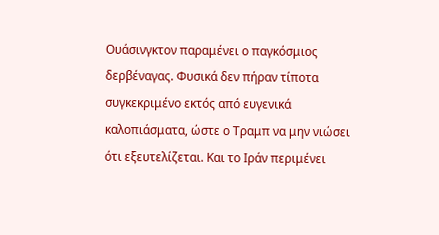Ουάσινγκτον παραμένει ο παγκόσμιος δερβέναγας. Φυσικά δεν πήραν τίποτα συγκεκριμένο εκτός από ευγενικά καλοπιάσματα, ώστε ο Τραμπ να μην νιώσει ότι εξευτελίζεται. Και το Ιράν περιμένει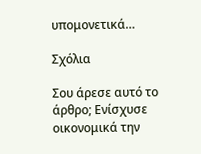υπομονετικά…

Σχόλια

Σου άρεσε αυτό το άρθρο; Ενίσχυσε οικονομικά την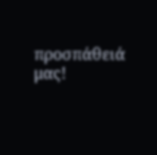προσπάθειά μας!